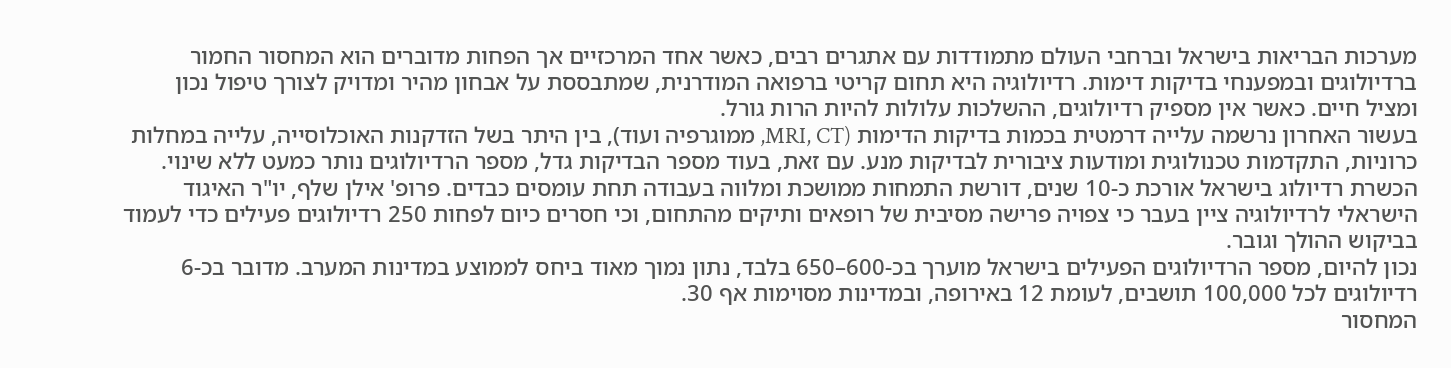מערכות הבריאות בישראל וברחבי העולם מתמודדות עם אתגרים רבים, כאשר אחד המרכזיים אך הפחות מדוברים הוא המחסור החמור ברדיולוגים ובמפענחי בדיקות דימות. רדיולוגיה היא תחום קריטי ברפואה המודרנית, שמתבססת על אבחון מהיר ומדויק לצורך טיפול נכון ומציל חיים. כאשר אין מספיק רדיולוגים, ההשלכות עלולות להיות הרות גורל.
בעשור האחרון נרשמה עלייה דרמטית בכמות בדיקות הדימות (MRI, CT, ממוגרפיה ועוד), בין היתר בשל הזדקנות האוכלוסייה, עלייה במחלות כרוניות, התקדמות טכנולוגית ומודעות ציבורית לבדיקות מנע. עם זאת, בעוד מספר הבדיקות גדל, מספר הרדיולוגים נותר כמעט ללא שינוי.
הכשרת רדיולוג בישראל אורכת כ-10 שנים, דורשת התמחות ממושכת ומלווה בעבודה תחת עומסים כבדים. פרופ' אילן שלף, יו"ר האיגוד הישראלי לרדיולוגיה ציין בעבר כי צפויה פרישה מסיבית של רופאים ותיקים מהתחום, וכי חסרים כיום לפחות 250 רדיולוגים פעילים כדי לעמוד בביקוש ההולך וגובר.
נכון להיום, מספר הרדיולוגים הפעילים בישראל מוערך בכ-600–650 בלבד, נתון נמוך מאוד ביחס לממוצע במדינות המערב. מדובר בכ-6 רדיולוגים לכל 100,000 תושבים, לעומת 12 באירופה, ובמדינות מסוימות אף 30.
המחסור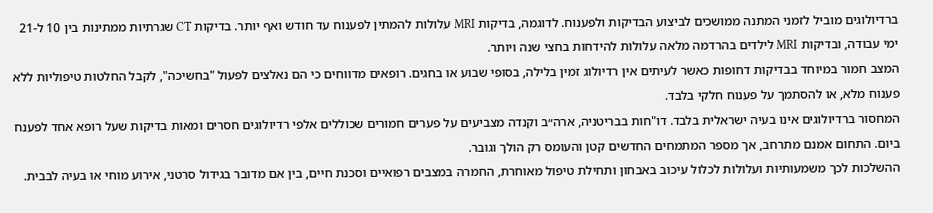ברדיולוגים מוביל לזמני המתנה ממושכים לביצוע הבדיקות ולפענוח. לדוגמה, בדיקות MRI עלולות להמתין לפענוח עד חודש ואף יותר. בדיקות CT שגרתיות ממתינות בין 10 ל-21 ימי עבודה, ובדיקות MRI לילדים בהרדמה מלאה עלולות להידחות בחצי שנה ויותר.
המצב חמור במיוחד בבדיקות דחופות כאשר לעיתים אין רדיולוג זמין בלילה, בסופי שבוע או בחגים. רופאים מדווחים כי הם נאלצים לפעול "בחשיכה", לקבל החלטות טיפוליות ללא פענוח מלא, או להסתמך על פענוח חלקי בלבד.
המחסור ברדיולוגים אינו בעיה ישראלית בלבד. דו"חות בבריטניה, ארה״ב וקנדה מצביעים על פערים חמורים שכוללים אלפי רדיולוגים חסרים ומאות בדיקות שעל רופא אחד לפענח ביום. התחום אמנם מתרחב, אך מספר המתמחים החדשים קטן והעומס רק הולך וגובר.
ההשלכות לכך משמעותיות ועלולות לכלול עיכוב באבחון ותחילת טיפול מאוחרת, החמרה במצבים רפואיים וסכנת חיים, בין אם מדובר בגידול סרטני, אירוע מוחי או בעיה לבבית.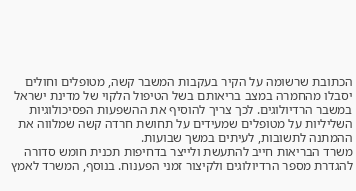הכתובת שרשומה על הקיר בעקבות המשבר קשה, מטופלים וחולים יסבלו מהחמרה במצב בריאותם בשל הטיפול הלקוי של מדינת ישראל במשבר הרדיולוגים. לכך צריך להוסיף את ההשפעות הפסיכולוגיות השליליות על מטופלים שמעידים על תחושת חרדה קשה שמלווה את ההמתנה לתשובות, לעיתים במשך שבועות.
משרד הבריאות חייב להתעשת ולייצר בדחיפות תכנית חומש סדורה להגדרת מספר הרדיולוגים ולקיצור זמני הפענוח. בנוסף, המשרד לאמץ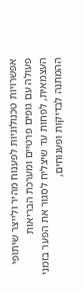אפשרויות טכנולוגיות לפענוח מהיר ולייצר שיתופי פעולה עם גופים פרטיים ומערכת הבריאות העצמאית, לפחות עד שיצליח לסגור את הפער בזמני ההמתנה לבדיקות ופענוחים,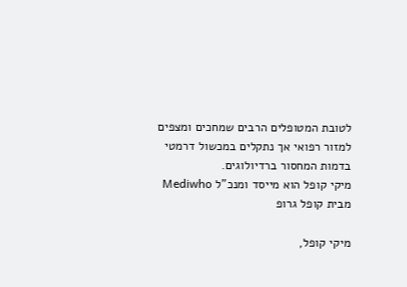לטובת המטופלים הרבים שמחכים ומצפים למזור רפואי אך נתקלים במכשול דרמטי בדמות המחסור ברדיולוגים.
מיקי קופל הוא מייסד ומנכ"ל Mediwho מבית קופל גרופ

מיקי קופל,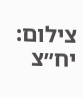צילום: יח״צ